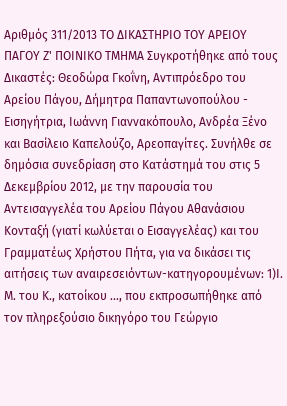Αριθμός 311/2013 ΤΟ ΔΙΚΑΣΤΗΡΙΟ ΤΟΥ ΑΡΕΙΟΥ ΠΑΓΟΥ Ζ' ΠΟΙΝΙΚΟ ΤΜΗΜΑ Συγκροτήθηκε από τους Δικαστές: Θεοδώρα Γκοΐνη, Αντιπρόεδρο του Αρείου Πάγου, Δήμητρα Παπαντωνοπούλου - Εισηγήτρια, Ιωάννη Γιαννακόπουλο, Ανδρέα Ξένο και Βασίλειο Καπελούζο, Αρεοπαγίτες. Συνήλθε σε δημόσια συνεδρίαση στο Κατάστημά του στις 5 Δεκεμβρίου 2012, με την παρουσία του Αντεισαγγελέα του Αρείου Πάγου Αθανάσιου Κονταξή (γιατί κωλύεται ο Εισαγγελέας) και του Γραμματέως Χρήστου Πήτα, για να δικάσει τις αιτήσεις των αναιρεσειόντων-κατηγορουμένων: 1)Ι. Μ. του Κ., κατοίκου ..., που εκπροσωπήθηκε από τον πληρεξούσιο δικηγόρο του Γεώργιο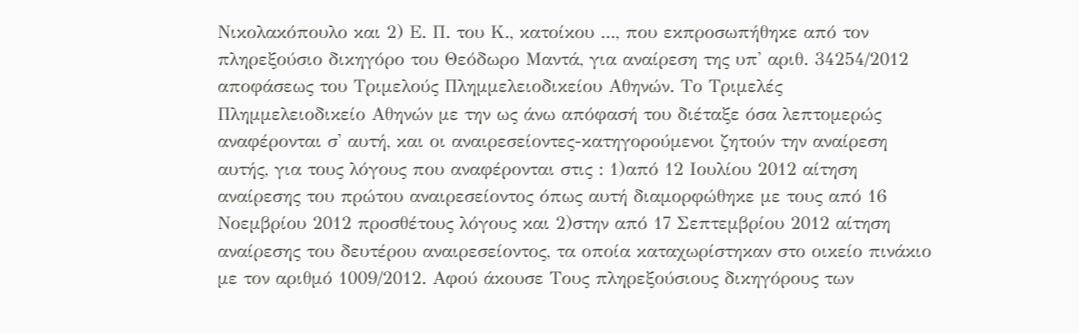Νικολακόπουλο και 2) Ε. Π. του Κ., κατοίκου ..., που εκπροσωπήθηκε από τον πληρεξούσιο δικηγόρο του Θεόδωρο Μαντά, για αναίρεση της υπ' αριθ. 34254/2012 αποφάσεως του Τριμελούς Πλημμελειοδικείου Αθηνών. Το Τριμελές Πλημμελειοδικείο Αθηνών με την ως άνω απόφασή του διέταξε όσα λεπτομερώς αναφέρονται σ' αυτή, και οι αναιρεσείοντες-κατηγορούμενοι ζητούν την αναίρεση αυτής, για τους λόγους που αναφέρονται στις : 1)από 12 Ιουλίου 2012 αίτηση αναίρεσης του πρώτου αναιρεσείοντος όπως αυτή διαμορφώθηκε με τους από 16 Νοεμβρίου 2012 προσθέτους λόγους και 2)στην από 17 Σεπτεμβρίου 2012 αίτηση αναίρεσης του δευτέρου αναιρεσείοντος, τα οποία καταχωρίστηκαν στο οικείο πινάκιο με τον αριθμό 1009/2012. Αφού άκουσε Τους πληρεξούσιους δικηγόρους των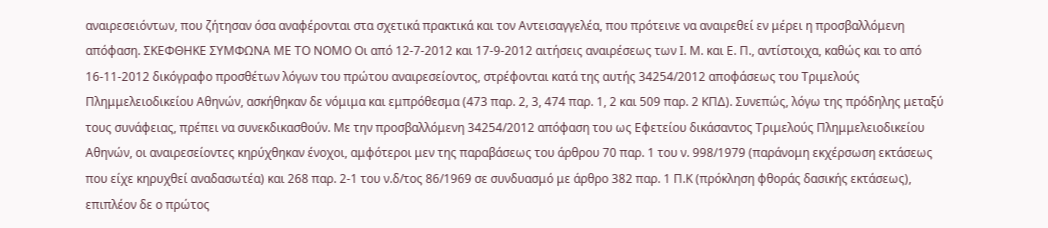αναιρεσειόντων, που ζήτησαν όσα αναφέρονται στα σχετικά πρακτικά και τον Αντεισαγγελέα, που πρότεινε να αναιρεθεί εν μέρει η προσβαλλόμενη απόφαση. ΣΚΕΦΘΗΚΕ ΣΥΜΦΩΝΑ ΜΕ ΤΟ ΝΟΜΟ Οι από 12-7-2012 και 17-9-2012 αιτήσεις αναιρέσεως των Ι. Μ. και Ε. Π., αντίστοιχα, καθώς και το από 16-11-2012 δικόγραφο προσθέτων λόγων του πρώτου αναιρεσείοντος, στρέφονται κατά της αυτής 34254/2012 αποφάσεως του Τριμελούς Πλημμελειοδικείου Αθηνών, ασκήθηκαν δε νόμιμα και εμπρόθεσμα (473 παρ. 2, 3, 474 παρ. 1, 2 και 509 παρ. 2 ΚΠΔ). Συνεπώς, λόγω της πρόδηλης μεταξύ τους συνάφειας, πρέπει να συνεκδικασθούν. Με την προσβαλλόμενη 34254/2012 απόφαση του ως Εφετείου δικάσαντος Τριμελούς Πλημμελειοδικείου Αθηνών, οι αναιρεσείοντες κηρύχθηκαν ένοχοι, αμφότεροι μεν της παραβάσεως του άρθρου 70 παρ. 1 του ν. 998/1979 (παράνομη εκχέρσωση εκτάσεως που είχε κηρυχθεί αναδασωτέα) και 268 παρ. 2-1 του ν.δ/τος 86/1969 σε συνδυασμό με άρθρο 382 παρ. 1 Π.Κ (πρόκληση φθοράς δασικής εκτάσεως), επιπλέον δε ο πρώτος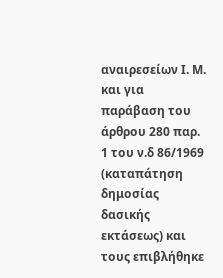αναιρεσείων Ι. Μ. και για παράβαση του άρθρου 280 παρ. 1 του ν.δ 86/1969 (καταπάτηση δημοσίας δασικής εκτάσεως) και τους επιβλήθηκε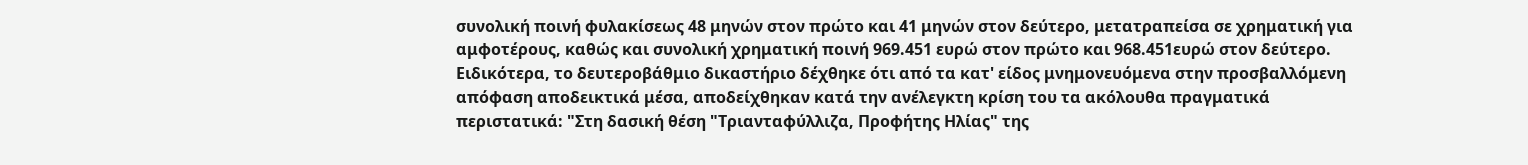συνολική ποινή φυλακίσεως 48 μηνών στον πρώτο και 41 μηνών στον δεύτερο, μετατραπείσα σε χρηματική για αμφοτέρους, καθώς και συνολική χρηματική ποινή 969.451 ευρώ στον πρώτο και 968.451ευρώ στον δεύτερο. Ειδικότερα, το δευτεροβάθμιο δικαστήριο δέχθηκε ότι από τα κατ' είδος μνημονευόμενα στην προσβαλλόμενη απόφαση αποδεικτικά μέσα, αποδείχθηκαν κατά την ανέλεγκτη κρίση του τα ακόλουθα πραγματικά περιστατικά: "Στη δασική θέση "Τριανταφύλλιζα, Προφήτης Ηλίας" της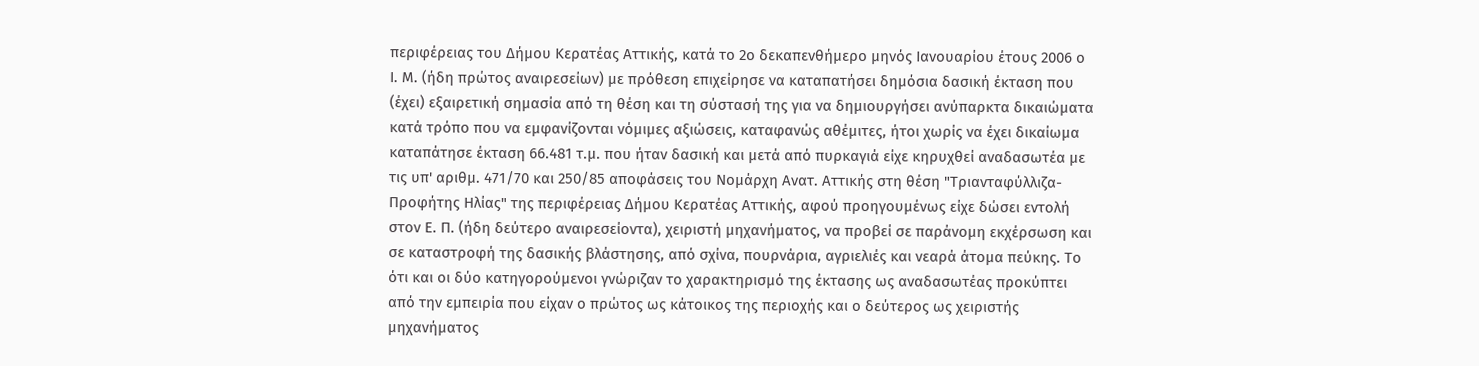περιφέρειας του Δήμου Κερατέας Αττικής, κατά το 2ο δεκαπενθήμερο μηνός Ιανουαρίου έτους 2006 ο Ι. Μ. (ήδη πρώτος αναιρεσείων) με πρόθεση επιχείρησε να καταπατήσει δημόσια δασική έκταση που (έχει) εξαιρετική σημασία από τη θέση και τη σύστασή της για να δημιουργήσει ανύπαρκτα δικαιώματα κατά τρόπο που να εμφανίζονται νόμιμες αξιώσεις, καταφανώς αθέμιτες, ήτοι χωρίς να έχει δικαίωμα καταπάτησε έκταση 66.481 τ.μ. που ήταν δασική και μετά από πυρκαγιά είχε κηρυχθεί αναδασωτέα με τις υπ' αριθμ. 471/70 και 250/85 αποφάσεις του Νομάρχη Ανατ. Αττικής στη θέση "Τριανταφύλλιζα-Προφήτης Ηλίας" της περιφέρειας Δήμου Κερατέας Αττικής, αφού προηγουμένως είχε δώσει εντολή στον Ε. Π. (ήδη δεύτερο αναιρεσείοντα), χειριστή μηχανήματος, να προβεί σε παράνομη εκχέρσωση και σε καταστροφή της δασικής βλάστησης, από σχίνα, πουρνάρια, αγριελιές και νεαρά άτομα πεύκης. Το ότι και οι δύο κατηγορούμενοι γνώριζαν το χαρακτηρισμό της έκτασης ως αναδασωτέας προκύπτει από την εμπειρία που είχαν ο πρώτος ως κάτοικος της περιοχής και ο δεύτερος ως χειριστής μηχανήματος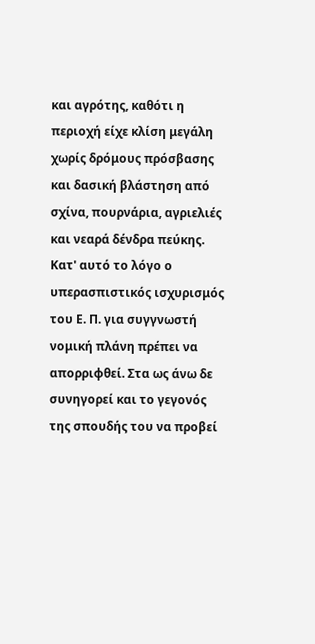και αγρότης, καθότι η περιοχή είχε κλίση μεγάλη χωρίς δρόμους πρόσβασης και δασική βλάστηση από σχίνα, πουρνάρια, αγριελιές και νεαρά δένδρα πεύκης. Κατ' αυτό το λόγο ο υπερασπιστικός ισχυρισμός του Ε. Π. για συγγνωστή νομική πλάνη πρέπει να απορριφθεί. Στα ως άνω δε συνηγορεί και το γεγονός της σπουδής του να προβεί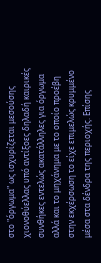στο "όργωμα" ως ισχυρίζεται μεσούσης χιονοθύελλας υπό αντίξοες δηλαδή καιρικές συνθήκες εντελώς ακατάλληλες για όργωμα αλλά και το μηχάνημα με το οποίο προέβη στην εκχέρσωση το είχε επιμελώς κρυμμένο μέσα στα δένδρα της περιοχής. Επίσης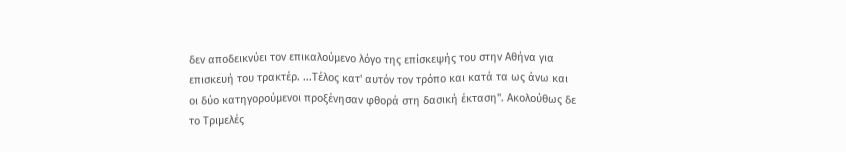δεν αποδεικνύει τον επικαλούμενο λόγο της επίσκεψής του στην Αθήνα για επισκευή του τρακτέρ. ...Τέλος κατ' αυτόν τον τρόπο και κατά τα ως άνω και οι δύο κατηγορούμενοι προξένησαν φθορά στη δασική έκταση". Ακολούθως δε το Τριμελές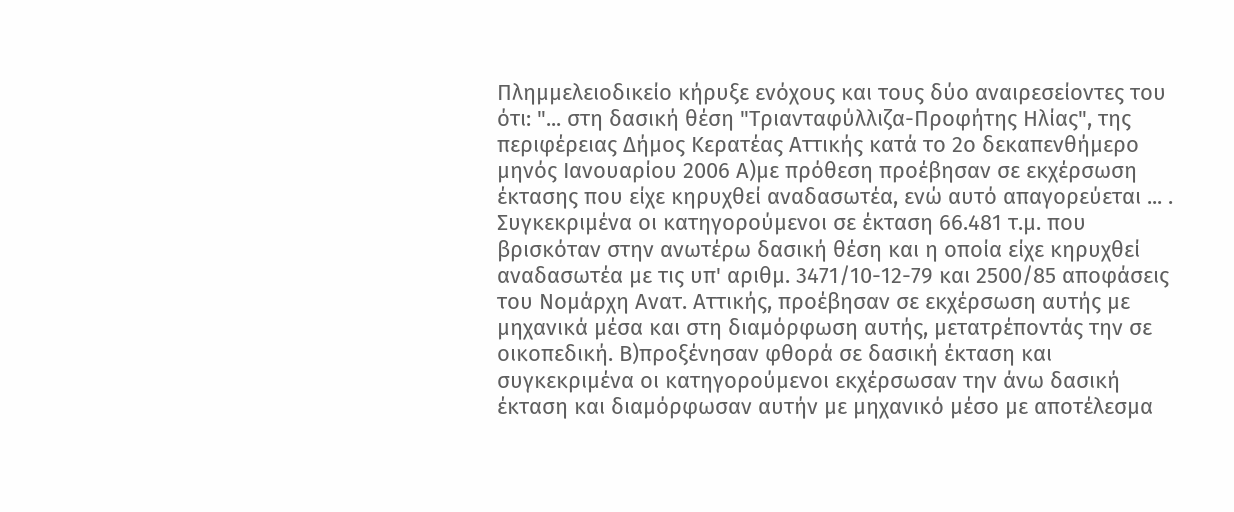Πλημμελειοδικείο κήρυξε ενόχους και τους δύο αναιρεσείοντες του ότι: "... στη δασική θέση "Τριανταφύλλιζα-Προφήτης Ηλίας", της περιφέρειας Δήμος Κερατέας Αττικής κατά το 2ο δεκαπενθήμερο μηνός Ιανουαρίου 2006 Α)με πρόθεση προέβησαν σε εκχέρσωση έκτασης που είχε κηρυχθεί αναδασωτέα, ενώ αυτό απαγορεύεται ... . Συγκεκριμένα οι κατηγορούμενοι σε έκταση 66.481 τ.μ. που βρισκόταν στην ανωτέρω δασική θέση και η οποία είχε κηρυχθεί αναδασωτέα με τις υπ' αριθμ. 3471/10-12-79 και 2500/85 αποφάσεις του Νομάρχη Ανατ. Αττικής, προέβησαν σε εκχέρσωση αυτής με μηχανικά μέσα και στη διαμόρφωση αυτής, μετατρέποντάς την σε οικοπεδική. Β)προξένησαν φθορά σε δασική έκταση και συγκεκριμένα οι κατηγορούμενοι εκχέρσωσαν την άνω δασική έκταση και διαμόρφωσαν αυτήν με μηχανικό μέσο με αποτέλεσμα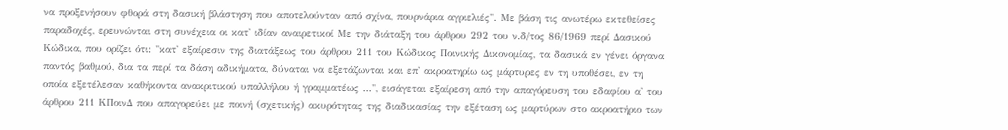να προξενήσουν φθορά στη δασική βλάστηση που αποτελούνταν από σχίνα, πουρνάρια αγριελιές". Με βάση τις ανωτέρω εκτεθείσες παραδοχές, ερευνώνται στη συνέχεια οι κατ' ιδίαν αναιρετικοί Με την διάταξη του άρθρου 292 του ν.δ/τος 86/1969 περί Δασικού Κώδικα, που ορίζει ότι: "κατ' εξαίρεσιν της διατάξεως του άρθρου 211 του Κώδικος Ποινικής Δικονομίας, τα δασικά εν γένει όργανα παντός βαθμού, δια τα περί τα δάση αδικήματα, δύναται να εξετάζωνται και επ' ακροατηρίω ως μάρτυρες εν τη υποθέσει, εν τη οποία εξετέλεσαν καθήκοντα ανακριτικού υπαλλήλου ή γραμματέως ...", εισάγεται εξαίρεση από την απαγόρευση του εδαφίου α' του άρθρου 211 ΚΠοινΔ που απαγορεύει με ποινή (σχετικής) ακυρότητας της διαδικασίας την εξέταση ως μαρτύρων στο ακροατήριο των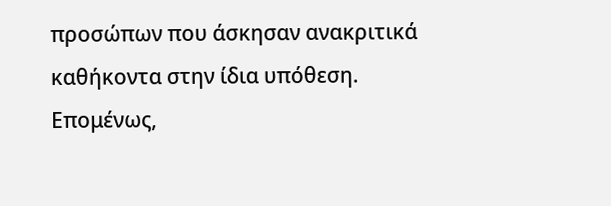προσώπων που άσκησαν ανακριτικά καθήκοντα στην ίδια υπόθεση. Επομένως,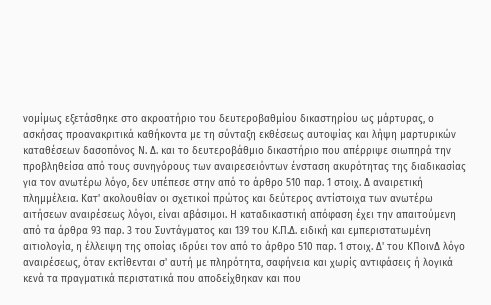νομίμως εξετάσθηκε στο ακροατήριο του δευτεροβαθμίου δικαστηρίου ως μάρτυρας, ο ασκήσας προανακριτικά καθήκοντα με τη σύνταξη εκθέσεως αυτοψίας και λήψη μαρτυρικών καταθέσεων δασοπόνος Ν. Δ. και το δευτεροβάθμιο δικαστήριο που απέρριψε σιωπηρά την προβληθείσα από τους συνηγόρους των αναιρεσειόντων ένσταση ακυρότητας της διαδικασίας για τον ανωτέρω λόγο, δεν υπέπεσε στην από το άρθρο 510 παρ. 1 στοιχ. Δ αναιρετική πλημμέλεια. Κατ' ακολουθίαν οι σχετικοί πρώτος και δεύτερος αντίστοιχα των ανωτέρω αιτήσεων αναιρέσεως λόγοι, είναι αβάσιμοι. Η καταδικαστική απόφαση έχει την απαιτούμενη από τα άρθρα 93 παρ. 3 του Συντάγματος και 139 του Κ.Π.Δ. ειδική και εμπεριστατωμένη αιτιολογία, η έλλειψη της οποίας ιδρύει τον από το άρθρο 510 παρ. 1 στοιχ. Δ' του ΚΠοινΔ λόγο αναιρέσεως, όταν εκτίθενται σ' αυτή με πληρότητα, σαφήνεια και χωρίς αντιφάσεις ή λογικά κενά τα πραγματικά περιστατικά που αποδείχθηκαν και που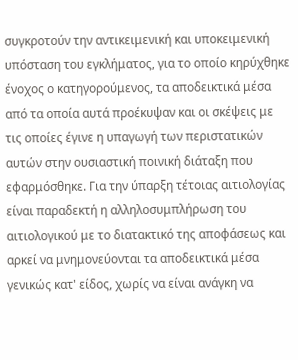συγκροτούν την αντικειμενική και υποκειμενική υπόσταση του εγκλήματος, για το οποίο κηρύχθηκε ένοχος ο κατηγορούμενος, τα αποδεικτικά μέσα από τα οποία αυτά προέκυψαν και οι σκέψεις με τις οποίες έγινε η υπαγωγή των περιστατικών αυτών στην ουσιαστική ποινική διάταξη που εφαρμόσθηκε. Για την ύπαρξη τέτοιας αιτιολογίας είναι παραδεκτή η αλληλοσυμπλήρωση του αιτιολογικού με το διατακτικό της αποφάσεως και αρκεί να μνημονεύονται τα αποδεικτικά μέσα γενικώς κατ' είδος, χωρίς να είναι ανάγκη να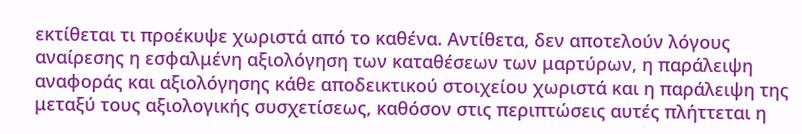εκτίθεται τι προέκυψε χωριστά από το καθένα. Αντίθετα, δεν αποτελούν λόγους αναίρεσης η εσφαλμένη αξιολόγηση των καταθέσεων των μαρτύρων, η παράλειψη αναφοράς και αξιολόγησης κάθε αποδεικτικού στοιχείου χωριστά και η παράλειψη της μεταξύ τους αξιολογικής συσχετίσεως, καθόσον στις περιπτώσεις αυτές πλήττεται η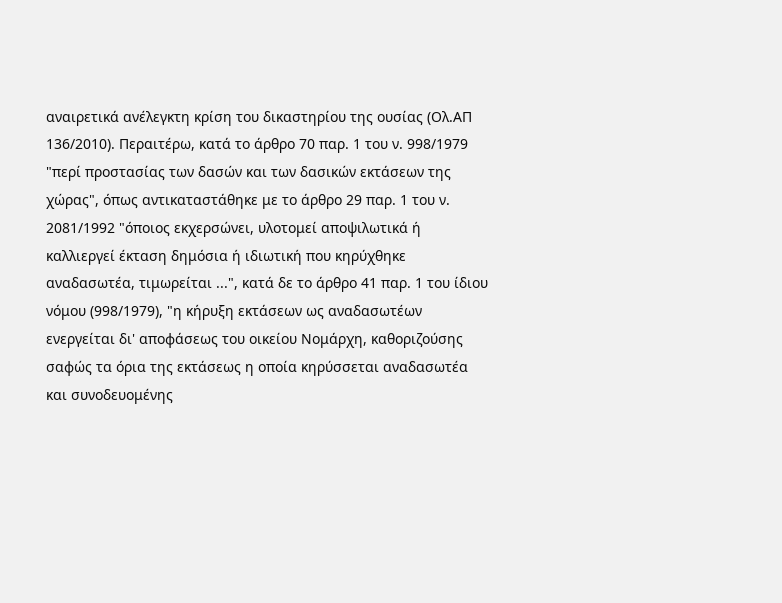αναιρετικά ανέλεγκτη κρίση του δικαστηρίου της ουσίας (Ολ.ΑΠ 136/2010). Περαιτέρω, κατά το άρθρο 70 παρ. 1 του ν. 998/1979 "περί προστασίας των δασών και των δασικών εκτάσεων της χώρας", όπως αντικαταστάθηκε με το άρθρο 29 παρ. 1 του ν. 2081/1992 "όποιος εκχερσώνει, υλοτομεί αποψιλωτικά ή καλλιεργεί έκταση δημόσια ή ιδιωτική που κηρύχθηκε αναδασωτέα, τιμωρείται ...", κατά δε το άρθρο 41 παρ. 1 του ίδιου νόμου (998/1979), "η κήρυξη εκτάσεων ως αναδασωτέων ενεργείται δι' αποφάσεως του οικείου Νομάρχη, καθοριζούσης σαφώς τα όρια της εκτάσεως η οποία κηρύσσεται αναδασωτέα και συνοδευομένης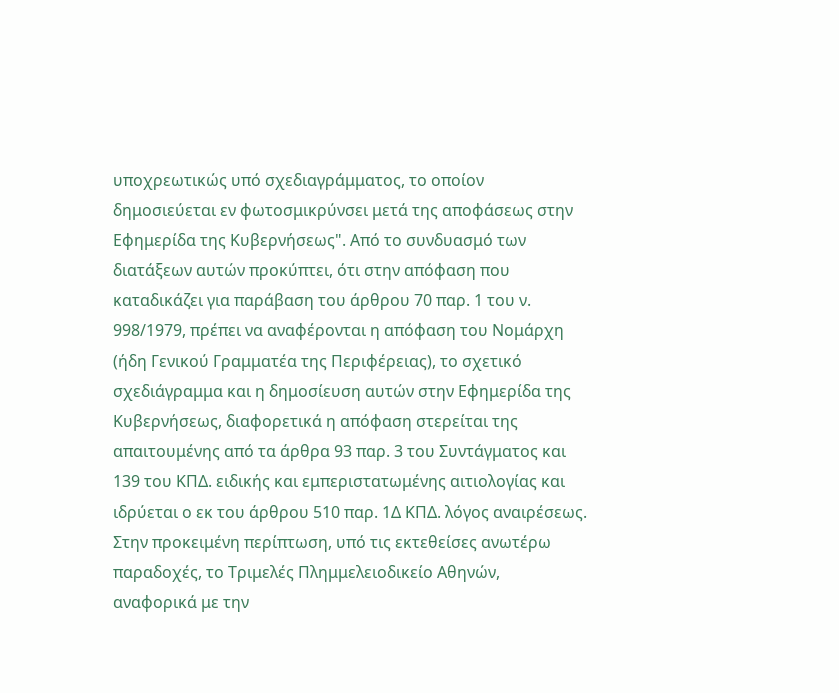υποχρεωτικώς υπό σχεδιαγράμματος, το οποίον δημοσιεύεται εν φωτοσμικρύνσει μετά της αποφάσεως στην Εφημερίδα της Κυβερνήσεως". Από το συνδυασμό των διατάξεων αυτών προκύπτει, ότι στην απόφαση που καταδικάζει για παράβαση του άρθρου 70 παρ. 1 του ν. 998/1979, πρέπει να αναφέρονται η απόφαση του Νομάρχη (ήδη Γενικού Γραμματέα της Περιφέρειας), το σχετικό σχεδιάγραμμα και η δημοσίευση αυτών στην Εφημερίδα της Κυβερνήσεως, διαφορετικά η απόφαση στερείται της απαιτουμένης από τα άρθρα 93 παρ. 3 του Συντάγματος και 139 του ΚΠΔ. ειδικής και εμπεριστατωμένης αιτιολογίας και ιδρύεται ο εκ του άρθρου 510 παρ. 1Δ ΚΠΔ. λόγος αναιρέσεως. Στην προκειμένη περίπτωση, υπό τις εκτεθείσες ανωτέρω παραδοχές, το Τριμελές Πλημμελειοδικείο Αθηνών, αναφορικά με την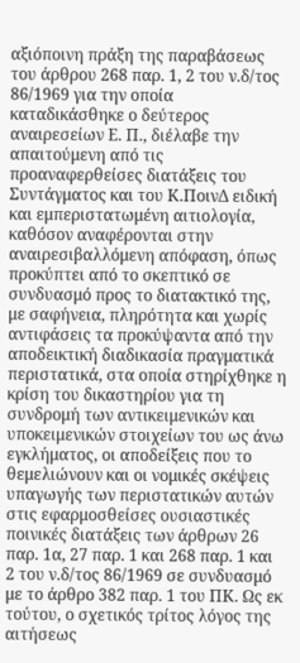αξιόποινη πράξη της παραβάσεως του άρθρου 268 παρ. 1, 2 του ν.δ/τος 86/1969 για την οποία καταδικάσθηκε ο δεύτερος αναιρεσείων Ε. Π., διέλαβε την απαιτούμενη από τις προαναφερθείσες διατάξεις του Συντάγματος και του Κ.ΠοινΔ ειδική και εμπεριστατωμένη αιτιολογία, καθόσον αναφέρονται στην αναιρεσιβαλλόμενη απόφαση, όπως προκύπτει από το σκεπτικό σε συνδυασμό προς το διατακτικό της, με σαφήνεια, πληρότητα και χωρίς αντιφάσεις τα προκύψαντα από την αποδεικτική διαδικασία πραγματικά περιστατικά, στα οποία στηρίχθηκε η κρίση του δικαστηρίου για τη συνδρομή των αντικειμενικών και υποκειμενικών στοιχείων του ως άνω εγκλήματος, οι αποδείξεις που το θεμελιώνουν και οι νομικές σκέψεις υπαγωγής των περιστατικών αυτών στις εφαρμοσθείσες ουσιαστικές ποινικές διατάξεις των άρθρων 26 παρ. 1α, 27 παρ. 1 και 268 παρ. 1 και 2 του ν.δ/τος 86/1969 σε συνδυασμό με το άρθρο 382 παρ. 1 του ΠΚ. Ως εκ τούτου, ο σχετικός τρίτος λόγος της αιτήσεως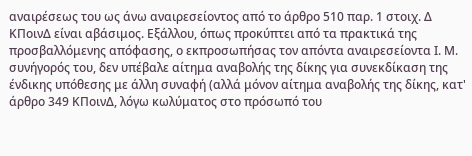αναιρέσεως του ως άνω αναιρεσείοντος από το άρθρο 510 παρ. 1 στοιχ. Δ ΚΠοινΔ είναι αβάσιμος. Εξάλλου, όπως προκύπτει από τα πρακτικά της προσβαλλόμενης απόφασης, ο εκπροσωπήσας τον απόντα αναιρεσείοντα Ι. Μ. συνήγορός του, δεν υπέβαλε αίτημα αναβολής της δίκης για συνεκδίκαση της ένδικης υπόθεσης με άλλη συναφή (αλλά μόνον αίτημα αναβολής της δίκης, κατ' άρθρο 349 ΚΠοινΔ, λόγω κωλύματος στο πρόσωπό του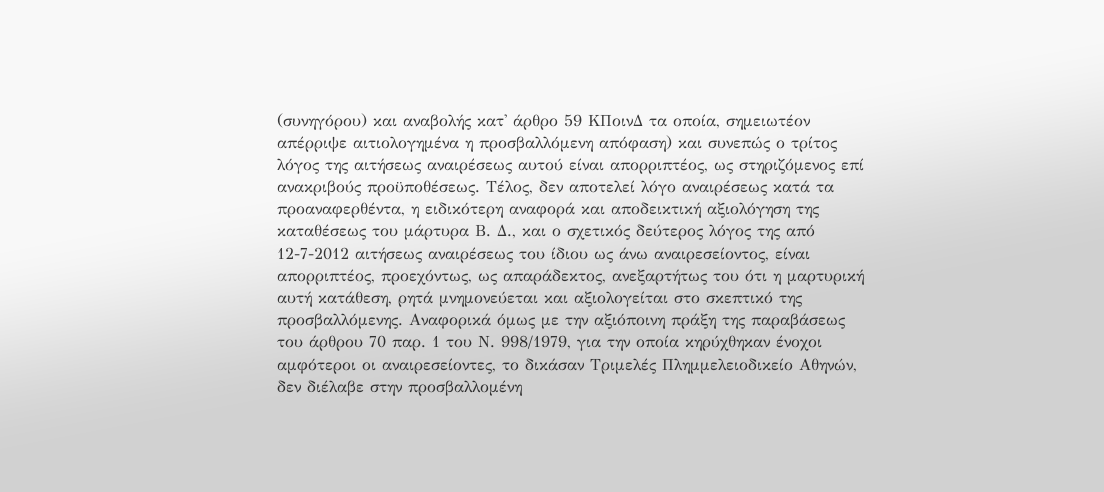(συνηγόρου) και αναβολής κατ' άρθρο 59 ΚΠοινΔ τα οποία, σημειωτέον απέρριψε αιτιολογημένα η προσβαλλόμενη απόφαση) και συνεπώς ο τρίτος λόγος της αιτήσεως αναιρέσεως αυτού είναι απορριπτέος, ως στηριζόμενος επί ανακριβούς προϋποθέσεως. Τέλος, δεν αποτελεί λόγο αναιρέσεως κατά τα προαναφερθέντα, η ειδικότερη αναφορά και αποδεικτική αξιολόγηση της καταθέσεως του μάρτυρα Β. Δ., και ο σχετικός δεύτερος λόγος της από 12-7-2012 αιτήσεως αναιρέσεως του ίδιου ως άνω αναιρεσείοντος, είναι απορριπτέος, προεχόντως, ως απαράδεκτος, ανεξαρτήτως του ότι η μαρτυρική αυτή κατάθεση, ρητά μνημονεύεται και αξιολογείται στο σκεπτικό της προσβαλλόμενης. Αναφορικά όμως με την αξιόποινη πράξη της παραβάσεως του άρθρου 70 παρ. 1 του Ν. 998/1979, για την οποία κηρύχθηκαν ένοχοι αμφότεροι οι αναιρεσείοντες, το δικάσαν Τριμελές Πλημμελειοδικείο Αθηνών, δεν διέλαβε στην προσβαλλομένη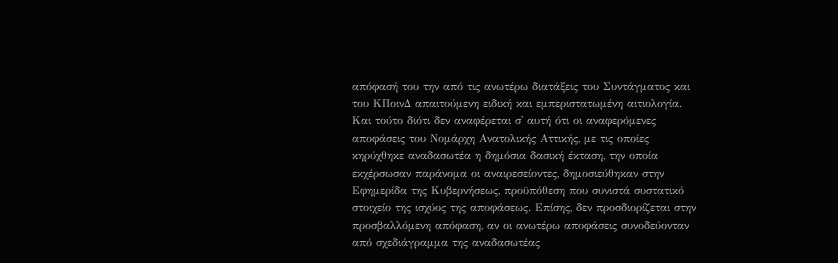απόφασή του την από τις ανωτέρω διατάξεις του Συντάγματος και του ΚΠοινΔ απαιτούμενη ειδική και εμπεριστατωμένη αιτιολογία. Και τούτο διότι δεν αναφέρεται σ' αυτή ότι οι αναφερόμενες αποφάσεις του Νομάρχη Ανατολικής Αττικής, με τις οποίες κηρύχθηκε αναδασωτέα η δημόσια δασική έκταση, την οποία εκχέρσωσαν παράνομα οι αναιρεσείοντες, δημοσιεύθηκαν στην Εφημερίδα της Κυβερνήσεως, προϋπόθεση που συνιστά συστατικό στοιχείο της ισχύος της αποφάσεως. Επίσης, δεν προσδιορίζεται στην προσβαλλόμενη απόφαση, αν οι ανωτέρω αποφάσεις συνοδεύονταν από σχεδιάγραμμα της αναδασωτέας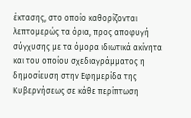έκτασης, στο οποίο καθορίζονται λεπτομερώς τα όρια, προς αποφυγή σύγχυσης με τα όμορα ιδιωτικά ακίνητα και του οποίου σχεδιαγράμματος η δημοσίευση στην Εφημερίδα της Κυβερνήσεως σε κάθε περίπτωση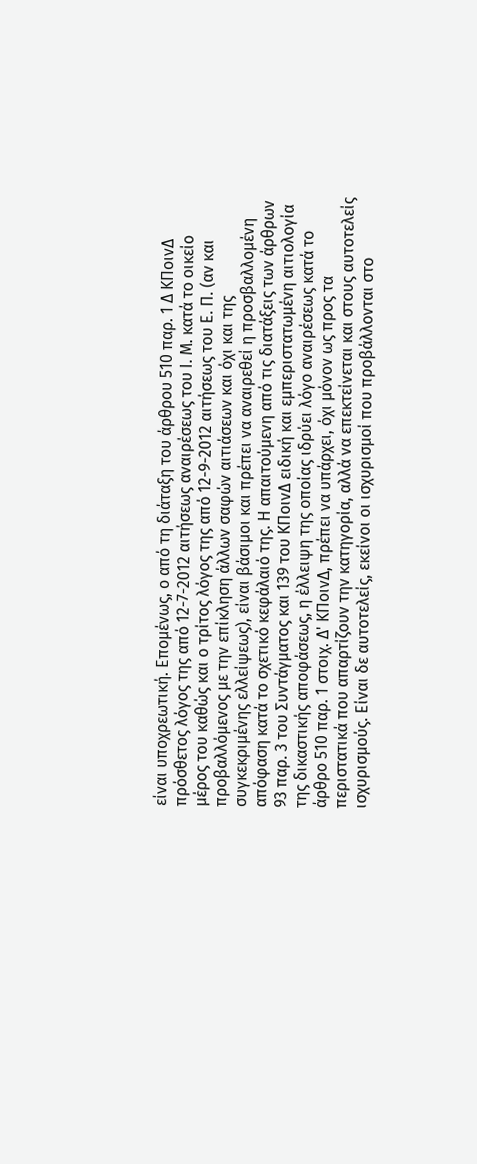είναι υποχρεωτική. Επομένως, ο από τη διάταξη του άρθρου 510 παρ. 1 Δ ΚΠοινΔ πρόσθετος λόγος της από 12-7-2012 αιτήσεως αναιρέσεως του Ι. Μ. κατά το οικείο μέρος του καθώς και ο τρίτος λόγος της από 12-9-2012 αιτήσεως του Ε. Π. (αν και προβαλλόμενος με την επίκληση άλλων σαφών αιτιάσεων και όχι και της συγκεκριμένης ελλείψεως), είναι βάσιμοι και πρέπει να αναιρεθεί η προσβαλλομένη απόφαση κατά το σχετικό κεφάλαιό της. Η απαιτούμενη από τις διατάξεις των άρθρων 93 παρ. 3 του Συντάγματος και 139 του ΚΠοινΔ ειδική και εμπεριστατωμένη αιτιολογία της δικαστικής αποφάσεως, η έλλειψη της οποίας ιδρύει λόγο αναιρέσεως κατά το άρθρο 510 παρ. 1 στοιχ. Δ' ΚΠοινΔ, πρέπει να υπάρχει, όχι μόνον ως προς τα περιστατικά που απαρτίζουν την κατηγορία, αλλά να επεκτείνεται και στους αυτοτελείς ισχυρισμούς. Είναι δε αυτοτελείς, εκείνοι οι ισχυρισμοί που προβάλλονται στο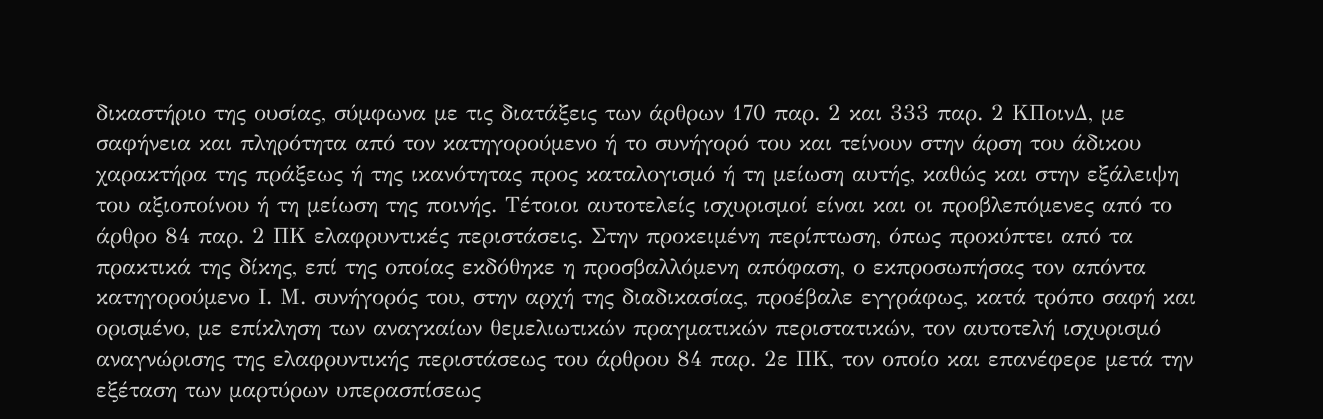δικαστήριο της ουσίας, σύμφωνα με τις διατάξεις των άρθρων 170 παρ. 2 και 333 παρ. 2 ΚΠοινΔ, με σαφήνεια και πληρότητα από τον κατηγορούμενο ή το συνήγορό του και τείνουν στην άρση του άδικου χαρακτήρα της πράξεως ή της ικανότητας προς καταλογισμό ή τη μείωση αυτής, καθώς και στην εξάλειψη του αξιοποίνου ή τη μείωση της ποινής. Τέτοιοι αυτοτελείς ισχυρισμοί είναι και οι προβλεπόμενες από το άρθρο 84 παρ. 2 ΠΚ ελαφρυντικές περιστάσεις. Στην προκειμένη περίπτωση, όπως προκύπτει από τα πρακτικά της δίκης, επί της οποίας εκδόθηκε η προσβαλλόμενη απόφαση, ο εκπροσωπήσας τον απόντα κατηγορούμενο Ι. Μ. συνήγορός του, στην αρχή της διαδικασίας, προέβαλε εγγράφως, κατά τρόπο σαφή και ορισμένο, με επίκληση των αναγκαίων θεμελιωτικών πραγματικών περιστατικών, τον αυτοτελή ισχυρισμό αναγνώρισης της ελαφρυντικής περιστάσεως του άρθρου 84 παρ. 2ε ΠΚ, τον οποίο και επανέφερε μετά την εξέταση των μαρτύρων υπερασπίσεως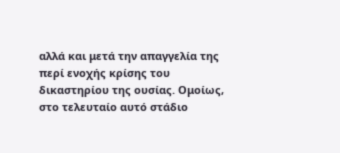αλλά και μετά την απαγγελία της περί ενοχής κρίσης του δικαστηρίου της ουσίας. Ομοίως, στο τελευταίο αυτό στάδιο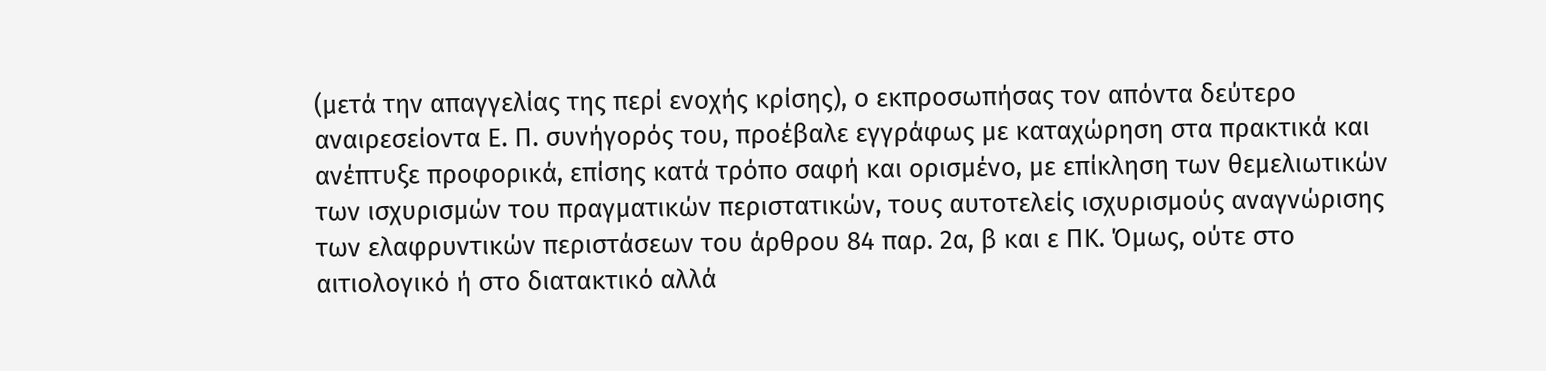(μετά την απαγγελίας της περί ενοχής κρίσης), ο εκπροσωπήσας τον απόντα δεύτερο αναιρεσείοντα Ε. Π. συνήγορός του, προέβαλε εγγράφως με καταχώρηση στα πρακτικά και ανέπτυξε προφορικά, επίσης κατά τρόπο σαφή και ορισμένο, με επίκληση των θεμελιωτικών των ισχυρισμών του πραγματικών περιστατικών, τους αυτοτελείς ισχυρισμούς αναγνώρισης των ελαφρυντικών περιστάσεων του άρθρου 84 παρ. 2α, β και ε ΠΚ. Όμως, ούτε στο αιτιολογικό ή στο διατακτικό αλλά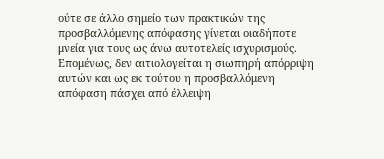ούτε σε άλλο σημείο των πρακτικών της προσβαλλόμενης απόφασης γίνεται οιαδήποτε μνεία για τους ως άνω αυτοτελείς ισχυρισμούς. Επομένως, δεν αιτιολογείται η σιωπηρή απόρριψη αυτών και ως εκ τούτου η προσβαλλόμενη απόφαση πάσχει από έλλειψη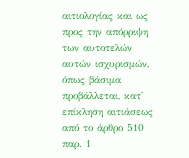αιτιολογίας και ως προς την απόρριψη των αυτοτελών αυτών ισχυρισμών, όπως βάσιμα προβάλλεται, κατ' επίκληση αιτιάσεως από το άρθρο 510 παρ. 1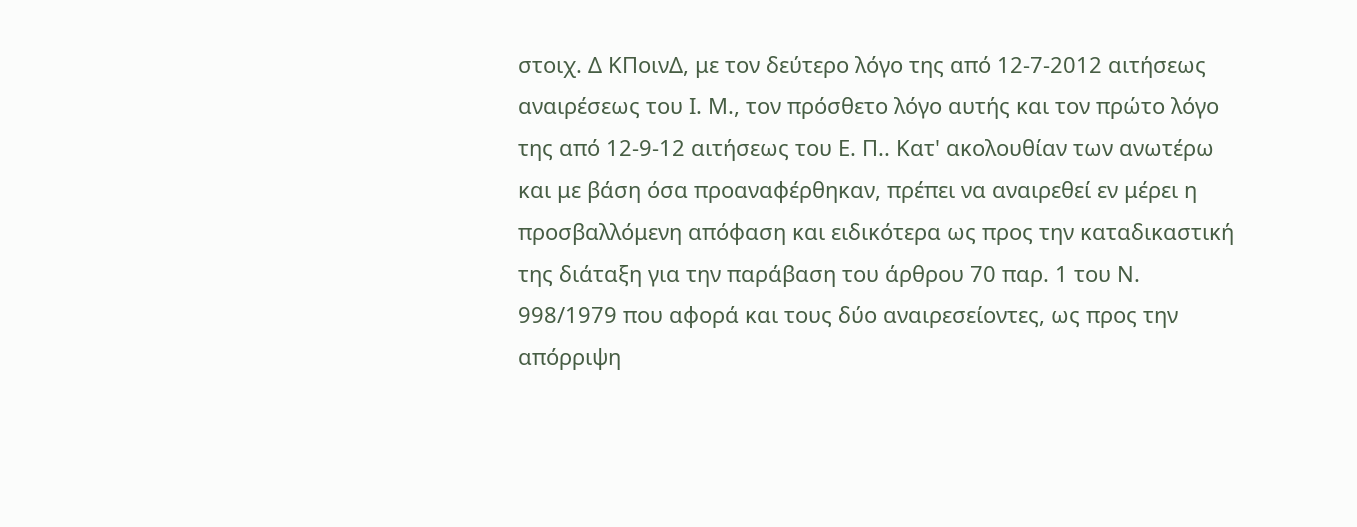στοιχ. Δ ΚΠοινΔ, με τον δεύτερο λόγο της από 12-7-2012 αιτήσεως αναιρέσεως του Ι. Μ., τον πρόσθετο λόγο αυτής και τον πρώτο λόγο της από 12-9-12 αιτήσεως του Ε. Π.. Κατ' ακολουθίαν των ανωτέρω και με βάση όσα προαναφέρθηκαν, πρέπει να αναιρεθεί εν μέρει η προσβαλλόμενη απόφαση και ειδικότερα ως προς την καταδικαστική της διάταξη για την παράβαση του άρθρου 70 παρ. 1 του Ν. 998/1979 που αφορά και τους δύο αναιρεσείοντες, ως προς την απόρριψη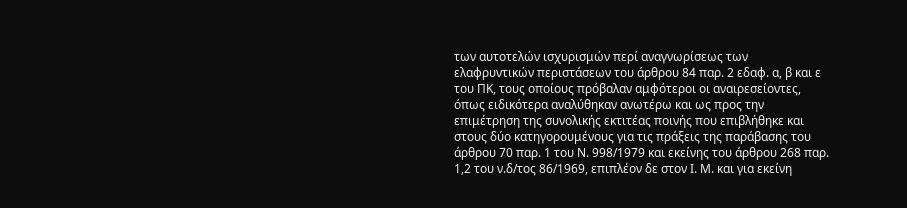των αυτοτελών ισχυρισμών περί αναγνωρίσεως των ελαφρυντικών περιστάσεων του άρθρου 84 παρ. 2 εδαφ. α, β και ε του ΠΚ, τους οποίους πρόβαλαν αμφότεροι οι αναιρεσείοντες, όπως ειδικότερα αναλύθηκαν ανωτέρω και ως προς την επιμέτρηση της συνολικής εκτιτέας ποινής που επιβλήθηκε και στους δύο κατηγορουμένους για τις πράξεις της παράβασης του άρθρου 70 παρ. 1 του Ν. 998/1979 και εκείνης του άρθρου 268 παρ. 1,2 του ν.δ/τος 86/1969, επιπλέον δε στον Ι. Μ. και για εκείνη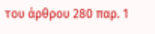του άρθρου 280 παρ. 1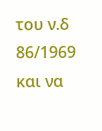του ν.δ 86/1969 και να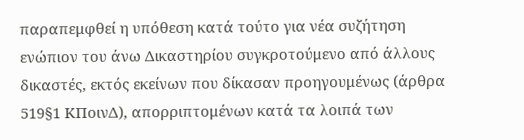παραπεμφθεί η υπόθεση κατά τούτο για νέα συζήτηση ενώπιον του άνω Δικαστηρίου συγκροτούμενο από άλλους δικαστές, εκτός εκείνων που δίκασαν προηγουμένως (άρθρα 519§1 ΚΠοινΔ), απορριπτομένων κατά τα λοιπά των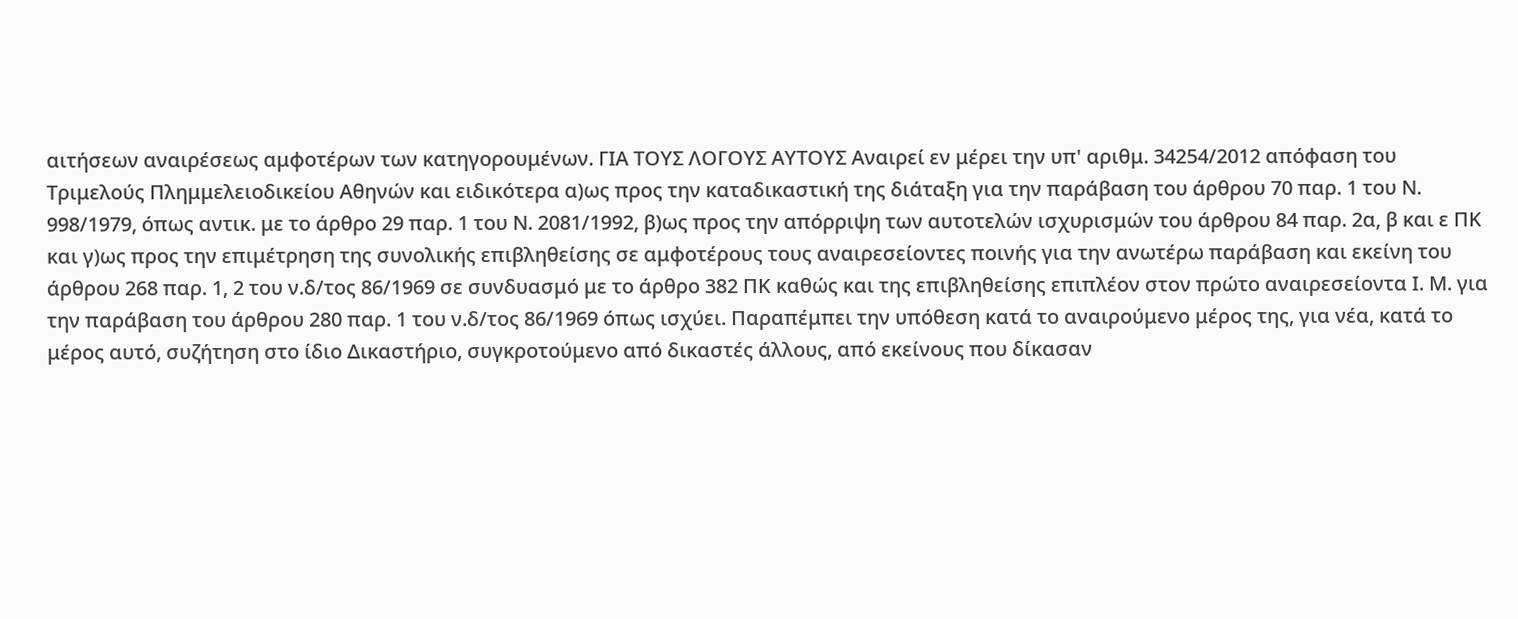αιτήσεων αναιρέσεως αμφοτέρων των κατηγορουμένων. ΓΙΑ ΤΟΥΣ ΛΟΓΟΥΣ ΑΥΤΟΥΣ Αναιρεί εν μέρει την υπ' αριθμ. 34254/2012 απόφαση του Τριμελούς Πλημμελειοδικείου Αθηνών και ειδικότερα α)ως προς την καταδικαστική της διάταξη για την παράβαση του άρθρου 70 παρ. 1 του Ν. 998/1979, όπως αντικ. με το άρθρο 29 παρ. 1 του Ν. 2081/1992, β)ως προς την απόρριψη των αυτοτελών ισχυρισμών του άρθρου 84 παρ. 2α, β και ε ΠΚ και γ)ως προς την επιμέτρηση της συνολικής επιβληθείσης σε αμφοτέρους τους αναιρεσείοντες ποινής για την ανωτέρω παράβαση και εκείνη του άρθρου 268 παρ. 1, 2 του ν.δ/τος 86/1969 σε συνδυασμό με το άρθρο 382 ΠΚ καθώς και της επιβληθείσης επιπλέον στον πρώτο αναιρεσείοντα Ι. Μ. για την παράβαση του άρθρου 280 παρ. 1 του ν.δ/τος 86/1969 όπως ισχύει. Παραπέμπει την υπόθεση κατά το αναιρούμενο μέρος της, για νέα, κατά το μέρος αυτό, συζήτηση στο ίδιο Δικαστήριο, συγκροτούμενο από δικαστές άλλους, από εκείνους που δίκασαν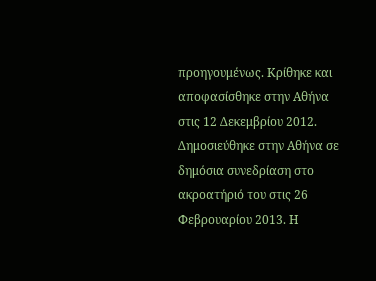προηγουμένως. Κρίθηκε και αποφασίσθηκε στην Αθήνα στις 12 Δεκεμβρίου 2012. Δημοσιεύθηκε στην Αθήνα σε δημόσια συνεδρίαση στο ακροατήριό του στις 26 Φεβρουαρίου 2013. Η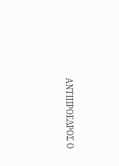ΑΝΤΙΠΡΟΕΔΡΟΣ Ο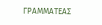ΓΡΑΜΜΑΤΕΑΣ